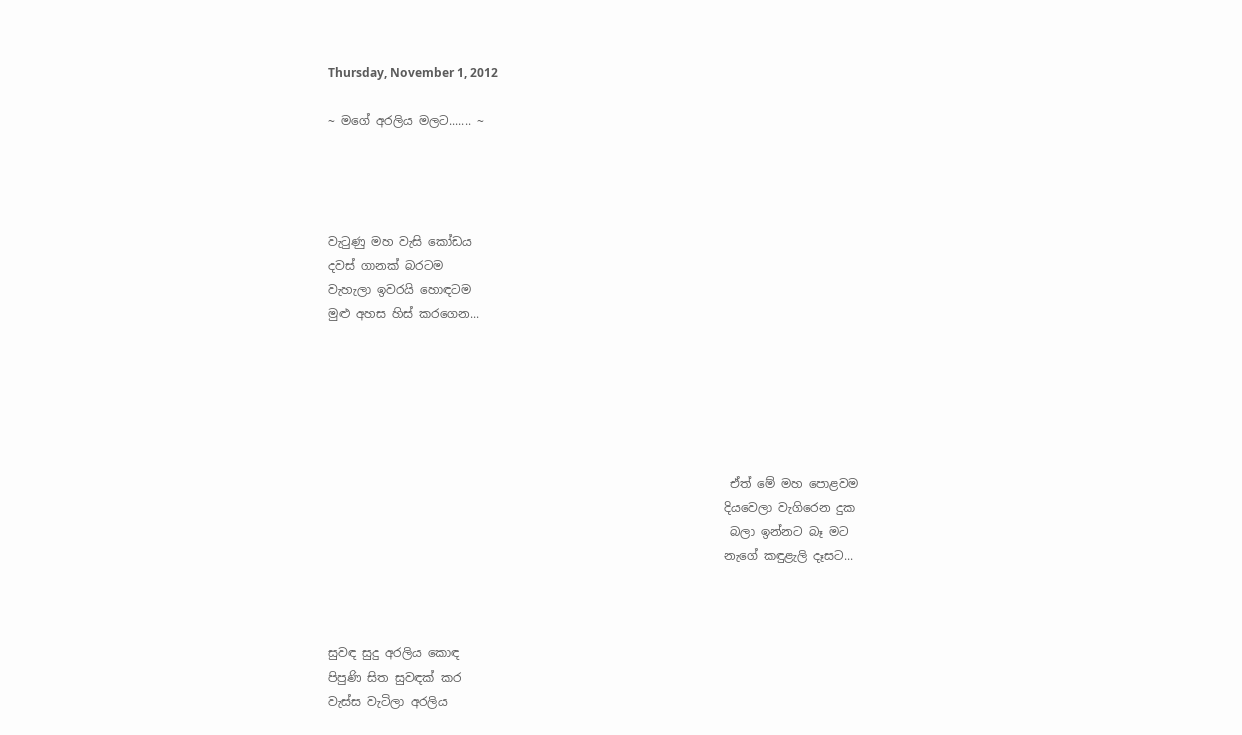Thursday, November 1, 2012

~ මගේ අරලිය මලට....... ~




වැටුණු මහ වැසි කෝඩය
දවස් ගානක් බරටම
වැහැලා ඉවරයි හොඳටම
මුළු අහස හිස් කරගෙන...






                                                                   ඒත් මේ මහ පොළවම
                                                                  දියවෙලා වැගිරෙන දුක
                                                                   බලා ඉන්නට බෑ මට
                                                                  නැගේ කඳුළැලි දෑසට...



සුවඳ සුදු අරලිය කොඳ
පිපුණි සිත සුවඳක් කර
වැස්ස වැටිලා අරලිය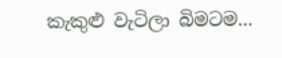කැකුළු වැටිලා බිමටම...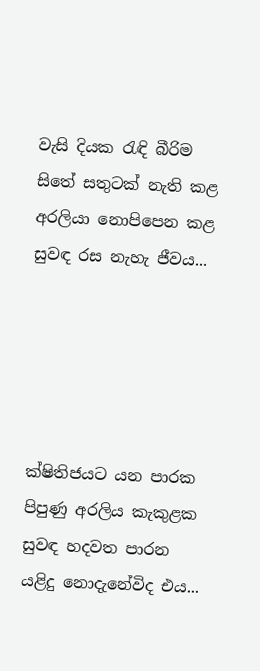වැසි දියක රැඳි බීරිම
සිතේ සතුටක් නැති කළ
අරලියා නොපිපෙන කළ
සුවඳ රස නැහැ ජීවය...





ක්ෂිතිජයට යන පාරක
පිපුණු අරලිය කැකුළක
සුවඳ හදවත පාරන
යළිදු නොදැනේවිද එය...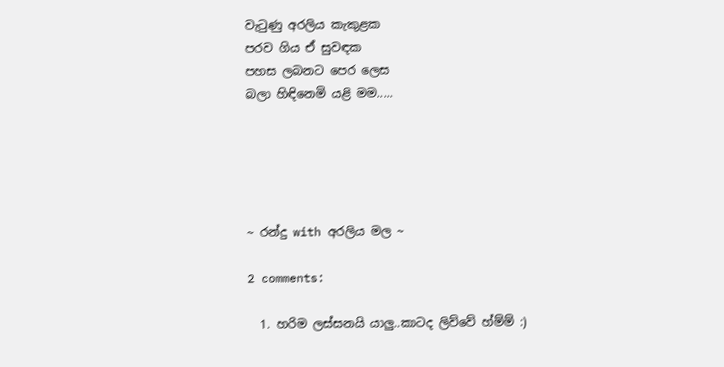වැටුණු අරලිය කැකුළක
පරව ගිය ඒ සුවඳක
පහස ලබනට පෙර ලෙස
බලා හිඳිනෙමි යළි මම.....





~ රන්දු with අරලිය මල ~

2 comments:

  1. හරිම ලස්සනයි යාලු..කාටද ලිව්වේ හ්ම්ම් :)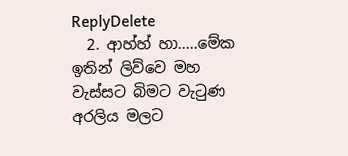ReplyDelete
  2. ආහ්හ් හා.....මේක ඉතින් ලිව්වෙ මහ වැස්සට බිමට වැටුණ අරලිය මලට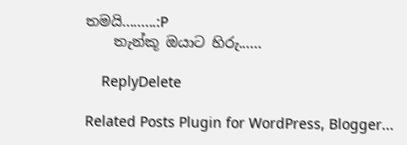තමයි.........:P
    තැන්කූ ඔයාට හිරු......

    ReplyDelete

Related Posts Plugin for WordPress, Blogger...